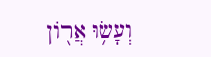וְעָשׂ֥וּ אֲר֖וֹן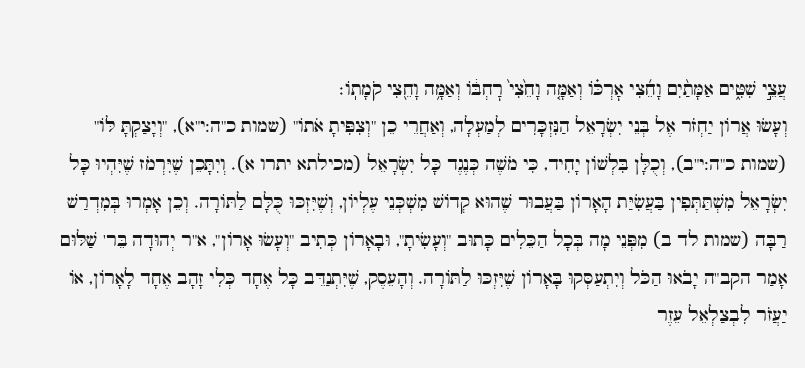עֲצֵ֣י שִׁטִּ֑ים אַמָּתַ֨יִם וָחֵ֜צִי אׇרְכּ֗וֹ וְאַמָּ֤ה וָחֵ֙צִי֙ רׇחְבּ֔וֹ וְאַמָּ֥ה וָחֵ֖צִי קֹמָתֽוֹ׃
וְעָשׂוּ אֲרוֹן יַחְזֹר אֶל בְּנֵי יִשְׂרָאֵל הַנִּזְכָּרִים לְמַעְלָה, וְאַחֲרֵי כֵן "וְצִפִּיתָ אֹתוֹ" (שמות כ"ה:י"א), "וְיָצַקְתָּ לּוֹ" (שמות כ"ה:י"ב), וְכֻלָּן בִּלְשׁוֹן יָחִיד, כִּי מֹשֶׁה כְּנֶגֶד כָּל יִשְׂרָאֵל (מכילתא יתרו א). וְיִתָּכֵן שֶׁיִּרְמֹז שֶׁיִּהְיוּ כָּל יִשְׂרָאֵל מִשְׁתַּתְּפִין בַּעֲשִׂיַּת הָאָרוֹן בַּעֲבוּר שֶׁהוּא קְדוֹשׁ מִשְׁכְּנֵי עֶלְיוֹן, וְשֶׁיִּזְכּוּ כֻּלָּם לַתּוֹרָה. וְכֵן אָמְרוּ בְּמִדְרַשׁ רַבָּה (שמות לד ב) מִפְּנֵי מָה בְּכָל הַכֵּלִים כָּתוּב "וְעָשִׂיתָ", וּבָאָרוֹן כְּתִיב "וְעָשׂוּ אָרוֹן", א"ר יְהוּדָה בֵּר' שַׁלּוּם אָמַר הקב"ה יָבֹאוּ הַכֹּל וְיִתְעַסְּקוּ בָּאָרוֹן שֶׁיִּזְכּוּ לַתּוֹרָה. וְהָעֵסֶק, שֶׁיִּתְנַדֵּב כָּל אֶחָד כְּלִי זָהָב אֶחָד לָאָרוֹן, אוֹ יַעֲזֹר לִבְצַלְאֵל עֵזֶר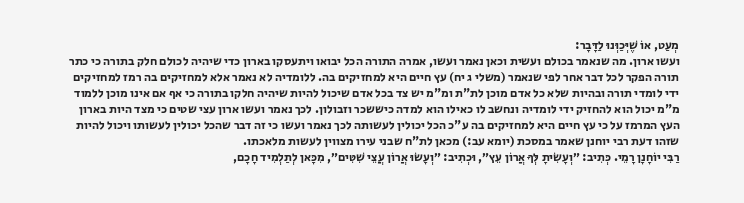מְעַט, אוֹ שֶׁיְּכַוְּנוּ לַדָּבָר:
ועשו ארון. מה שנאמר בכולם ועשית וכאן נאמר ועשו, אמרה התורה הכל יבואו ויתעסקו בארון כדי שיהיה לכולם חלק בתורה כי כתר תורה הפקר לכל דבר אחר לפי שנאמר (משלי ג יח) עץ חיים היא למחזיקים בה. ללומדיה לא נאמר אלא למחזיקים בה רמז למחזיקים ידי לומדי תורה ובהיות שלא כל אדם מוכן לת"ת ומ"מ יש צד בכל אדם שיכול להיות שיהיה חלקו בתורה כי אף אם אינו מוכן ללמוד מ"מ יכול הוא להחזיק ידי לומדיה ונחשב לו כאילו הוא למדה כיששכר וזבולון. לכך נאמר ועשו ארון עצי שטים כי מצד היות בארון העץ המרמז על כי עץ חיים היא למחזיקים בה ע"כ הכל יכולין לעשותה לכך נאמר ועשו כי זה דבר שהכל יכולין לעשותו ויכול להיות שזהו דעת רבי יוחנן שאמר במסכת (יומא עב:) מכאן לת"ח שבני עירו מצווין לעשות מלאכתו.
רַבִּי יוֹחָנָן רָמֵי. כְּתִיב: ״וְעָשִׂיתָ לְּךָ אֲרוֹן עֵץ״, וּכְתִיב: ״וְעָשׂוּ אֲרוֹן עֲצֵי שִׁטִּים״, מִכָּאן לְתַלְמִיד חָכָם,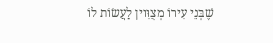שֶׁבְּנֵי עִירוֹ מְצֻוִּוין לַעֲשׂוֹת לוֹ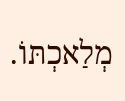מְלַאכְתּוֹ.